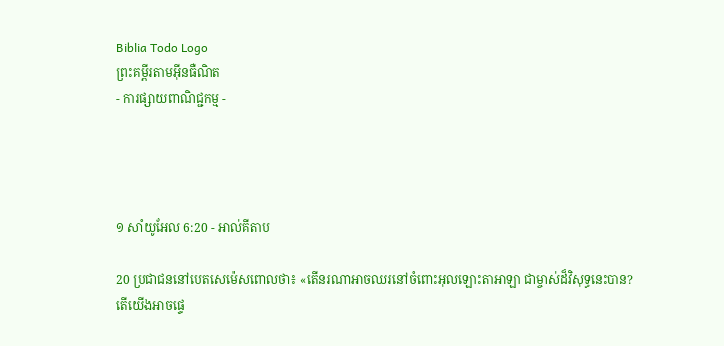Biblia Todo Logo
ព្រះគម្ពីរតាមអ៊ីនធឺណិត
- ការផ្សាយពាណិជ្ជកម្ម -




១ សាំ‌យូ‌អែល 6:20 - អាល់គីតាប

20 ប្រជា‌ជននៅបេត‌សេ‌ម៉េសពោលថា៖ «តើនរណាអាចឈរនៅចំពោះអុលឡោះ‌តាអាឡា ជាម្ចាស់ដ៏វិសុទ្ធនេះបាន? តើយើងអាចផ្ទេ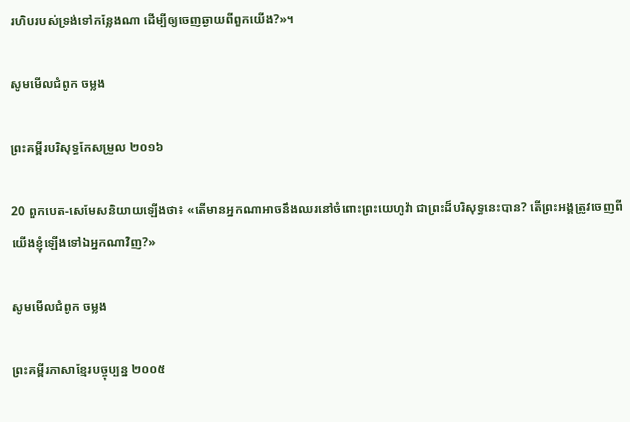រហិបរបស់ទ្រង់ទៅកន្លែងណា ដើម្បីឲ្យចេញឆ្ងាយពីពួកយើង?»។

សូមមើលជំពូក ចម្លង

ព្រះគម្ពីរបរិសុទ្ធកែសម្រួល ២០១៦

20 ពួកបេត-សេមែសនិយាយឡើងថា៖ «តើមានអ្នកណាអាចនឹងឈរនៅចំពោះព្រះ‌យេហូវ៉ា ជាព្រះដ៏បរិសុទ្ធនេះបាន? តើព្រះ‌អង្គត្រូវចេញពីយើងខ្ញុំឡើងទៅឯអ្នកណាវិញ?»

សូមមើលជំពូក ចម្លង

ព្រះគម្ពីរភាសាខ្មែរបច្ចុប្បន្ន ២០០៥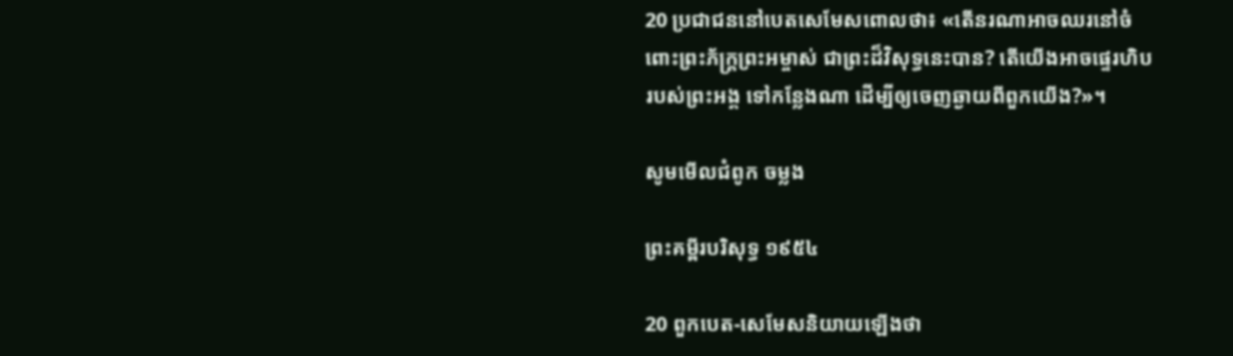20 ប្រជា‌ជននៅបេតសេ‌មែសពោលថា៖ «តើនរណាអាចឈរនៅចំពោះព្រះ‌ភ័ក្ត្រព្រះ‌អម្ចាស់ ជាព្រះដ៏វិសុទ្ធនេះបាន? តើយើងអាចផ្ទេរហិបរបស់ព្រះអង្គ ទៅកន្លែងណា ដើម្បីឲ្យចេញឆ្ងាយពីពួកយើង?»។

សូមមើលជំពូក ចម្លង

ព្រះគម្ពីរបរិសុទ្ធ ១៩៥៤

20 ពួកបេត-សេមែសនិយាយឡើងថា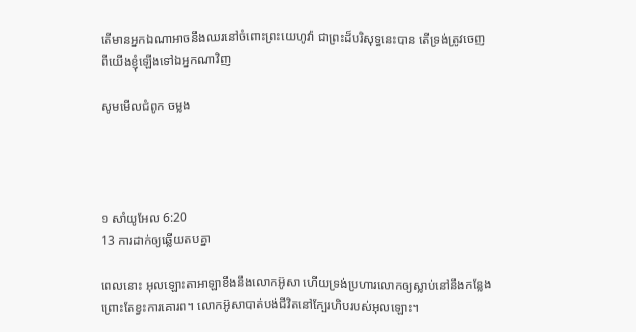តើមានអ្នកឯណាអាចនឹងឈរនៅចំពោះព្រះ‌យេហូវ៉ា ជាព្រះដ៏បរិសុទ្ធនេះបាន តើទ្រង់ត្រូវចេញពីយើងខ្ញុំឡើងទៅឯអ្នកណាវិញ

សូមមើលជំពូក ចម្លង




១ សាំ‌យូ‌អែល 6:20
13 ការដាក់ឲ្យឆ្លើយតបគ្នា

ពេលនោះ អុលឡោះ‌តាអាឡាខឹងនឹងលោកអ៊ូសា ហើយទ្រង់ប្រហារលោកឲ្យស្លាប់នៅនឹងកន្លែង ព្រោះតែខ្វះការគោរព។ លោកអ៊ូសាបាត់បង់ជីវិតនៅក្បែរហិបរបស់អុលឡោះ។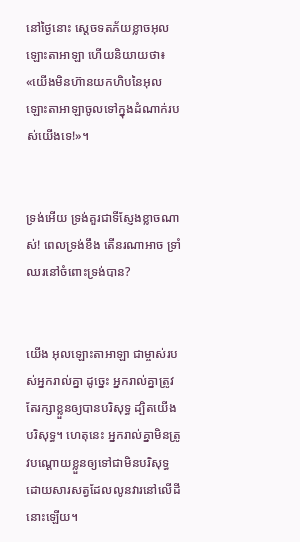នៅថ្ងៃនោះ ស្តេចទតភ័យខ្លាចអុលឡោះ‌តាអាឡា ហើយនិយាយថា៖ «យើងមិនហ៊ានយកហិបនៃអុលឡោះ‌តាអាឡាចូលទៅក្នុងដំណាក់របស់យើងទេ!»។


ទ្រង់អើយ ទ្រង់គួរជាទីស្ញែងខ្លាចណាស់! ពេលទ្រង់ខឹង តើនរណាអាច ទ្រាំឈរនៅចំពោះទ្រង់បាន?


យើង អុលឡោះ‌តាអាឡា ជាម្ចាស់របស់អ្នករាល់គ្នា ដូច្នេះ អ្នករាល់គ្នាត្រូវតែរក្សាខ្លួនឲ្យបានបរិសុទ្ធ ដ្បិតយើងបរិសុទ្ធ។ ហេតុនេះ អ្នករាល់គ្នាមិនត្រូវបណ្តោយខ្លួនឲ្យទៅជាមិនបរិសុទ្ធ ដោយសារសត្វដែលលូនវារនៅលើដីនោះឡើយ។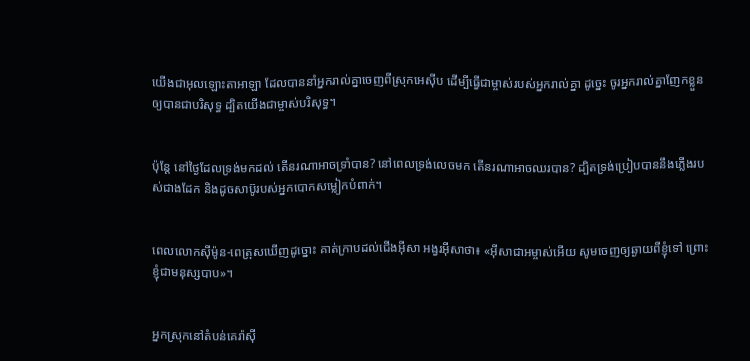យើងជាអុលឡោះ‌តាអាឡា ដែលបាននាំអ្នករាល់គ្នាចេញពីស្រុកអេស៊ីប ដើម្បីធ្វើជាម្ចាស់របស់អ្នករាល់គ្នា ដូច្នេះ ចូរអ្នករាល់គ្នាញែកខ្លួនឲ្យបានជាបរិសុទ្ធ ដ្បិតយើងជាម្ចាស់បរិសុទ្ធ។


ប៉ុន្តែ នៅថ្ងៃដែលទ្រង់មកដល់ តើនរណាអាចទ្រាំបាន? នៅពេលទ្រង់លេចមក តើនរណាអាចឈរបាន? ដ្បិតទ្រង់ប្រៀបបាននឹងភ្លើងរបស់ជាងដែក និងដូចសាប៊ូរបស់អ្នកបោកសម្លៀក‌បំពាក់។


ពេលលោកស៊ីម៉ូន-ពេត្រុសឃើញដូច្នោះ គាត់ក្រាបដល់ជើងអ៊ីសា អង្វរអ៊ីសាថា៖ «អ៊ីសា‌ជាអម្ចាស់អើយ សូមចេញឲ្យឆ្ងាយពីខ្ញុំទៅ ព្រោះខ្ញុំជាមនុស្សបាប»។


អ្នកស្រុកនៅតំបន់គេរ៉ាស៊ី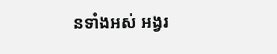នទាំងអស់ អង្វរ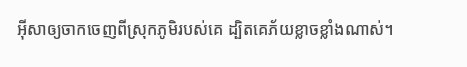អ៊ីសាឲ្យចាកចេញពីស្រុកភូមិរបស់គេ ដ្បិតគេភ័យខ្លាចខ្លាំងណាស់។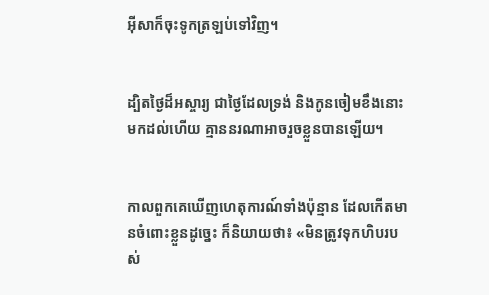អ៊ីសាក៏ចុះទូកត្រឡប់ទៅវិញ។


ដ្បិតថ្ងៃដ៏អស្ចារ្យ ជាថ្ងៃដែលទ្រង់ និងកូនចៀមខឹងនោះ មកដល់ហើយ គ្មាននរណាអាចរួចខ្លួនបានឡើយ។


កាលពួកគេឃើញហេតុ‌ការណ៍ទាំងប៉ុន្មាន ដែលកើតមានចំពោះខ្លួនដូច្នេះ ក៏និយាយថា៖ «មិនត្រូវទុកហិបរបស់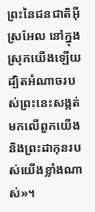ព្រះនៃជន‌ជាតិអ៊ីស្រ‌អែល នៅក្នុងស្រុកយើងឡើយ ដ្បិតអំណាចរបស់ព្រះនេះសង្កត់មកលើពួកយើង និងព្រះ‌ដាកុនរបស់យើងខ្លាំងណាស់»។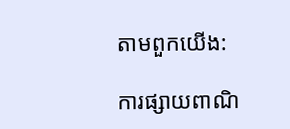តាមពួកយើង:

ការផ្សាយពាណិ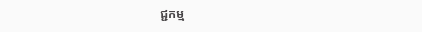ជ្ជកម្ម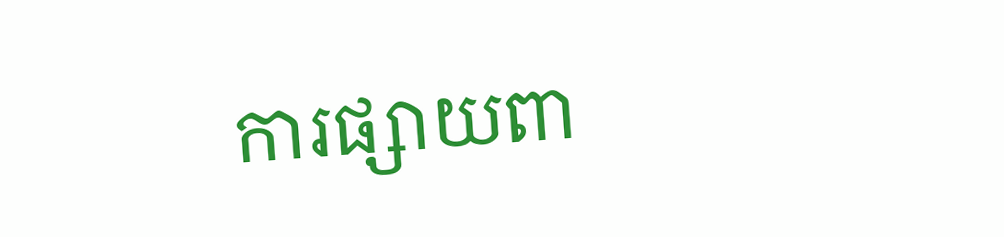ការផ្សាយពា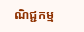ណិជ្ជកម្ម